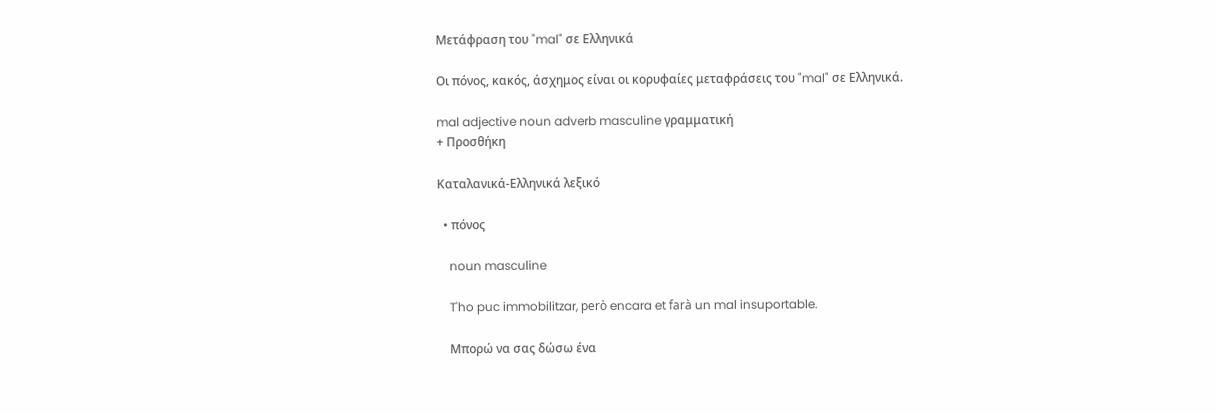Μετάφραση του "mal" σε Ελληνικά

Οι πόνος, κακός, άσχημος είναι οι κορυφαίες μεταφράσεις του "mal" σε Ελληνικά.

mal adjective noun adverb masculine γραμματική
+ Προσθήκη

Καταλανικά-Ελληνικά λεξικό

  • πόνος

    noun masculine

    T'ho puc immobilitzar, però encara et farà un mal insuportable.

    Μπορώ να σας δώσω ένα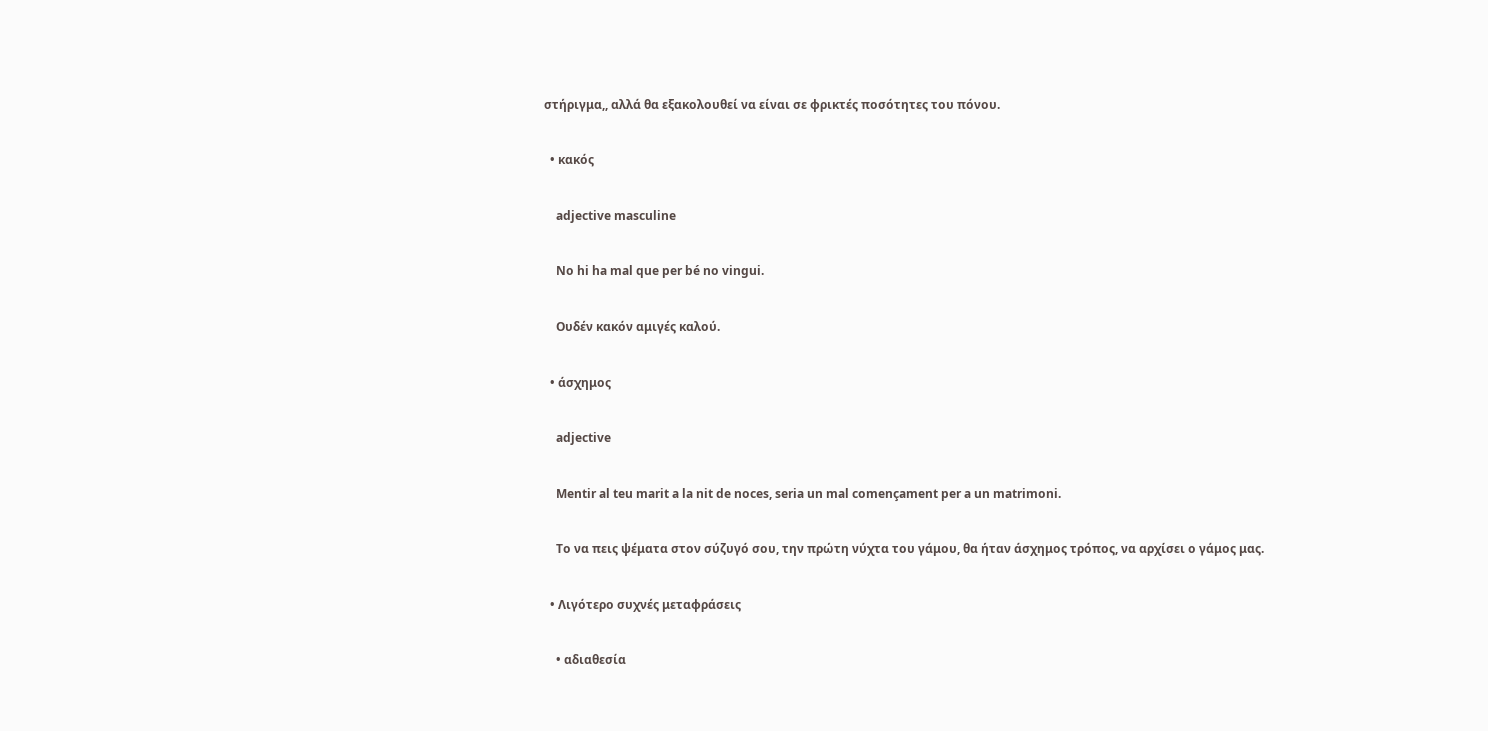στήριγμα,, αλλά θα εξακολουθεί να είναι σε φρικτές ποσότητες του πόνου.

  • κακός

    adjective masculine

    No hi ha mal que per bé no vingui.

    Ουδέν κακόν αμιγές καλού.

  • άσχημος

    adjective

    Mentir al teu marit a la nit de noces, seria un mal començament per a un matrimoni.

    Το να πεις ψέματα στον σύζυγό σου, την πρώτη νύχτα του γάμου, θα ήταν άσχημος τρόπος, να αρχίσει ο γάμος μας.

  • Λιγότερο συχνές μεταφράσεις

    • αδιαθεσία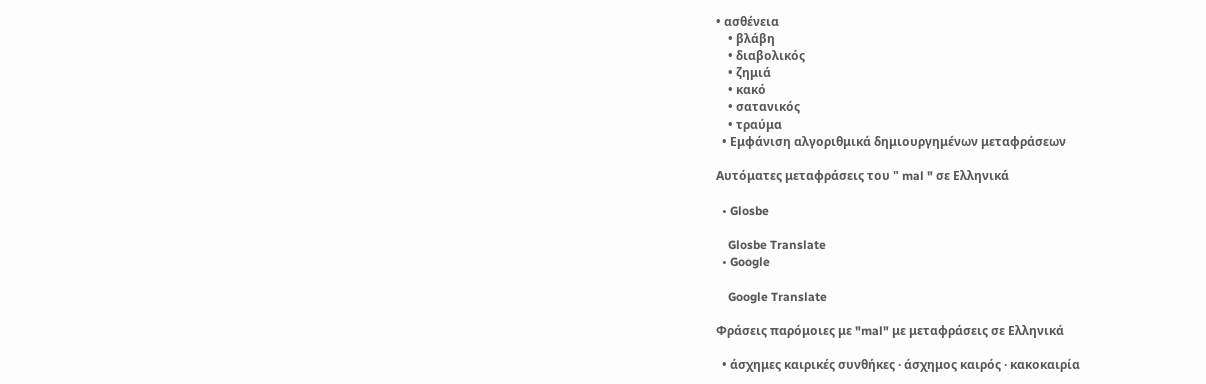• ασθένεια
    • βλάβη
    • διαβολικός
    • ζημιά
    • κακό
    • σατανικός
    • τραύμα
  • Εμφάνιση αλγοριθμικά δημιουργημένων μεταφράσεων

Αυτόματες μεταφράσεις του " mal " σε Ελληνικά

  • Glosbe

    Glosbe Translate
  • Google

    Google Translate

Φράσεις παρόμοιες με "mal" με μεταφράσεις σε Ελληνικά

  • άσχημες καιρικές συνθήκες · άσχημος καιρός · κακοκαιρία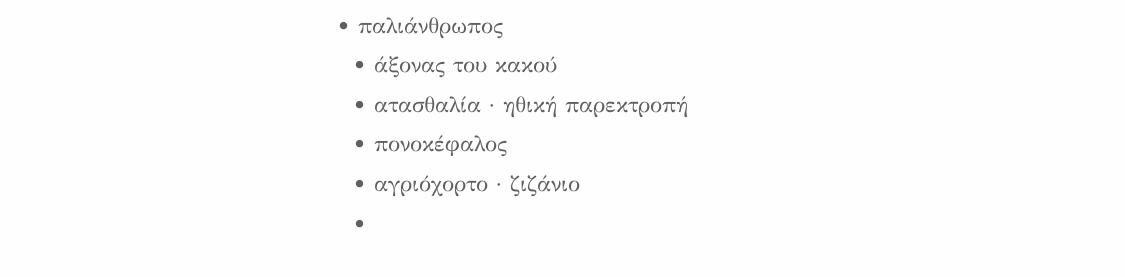• παλιάνθρωπος
  • άξονας του κακού
  • ατασθαλία · ηθική παρεκτροπή
  • πονοκέφαλος
  • αγριόχορτο · ζιζάνιο
  •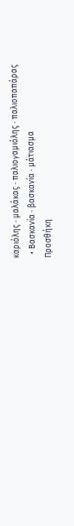καριόλης · μαλάκας · παλιογαμιόλης · παλιοπαπάρας
  • Βασκανία · βασκανία · μάτιασμα
Προσθήκη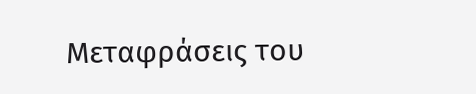Μεταφράσεις του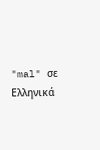"mal" σε Ελληνικά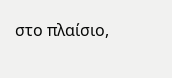στο πλαίσιο,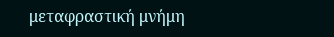μεταφραστική μνήμη